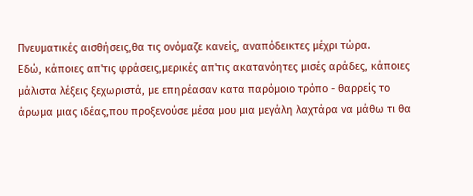Πνευματικές αισθήσεις,θα τις ονόμαζε κανείς, αναπόδεικτες μέχρι τώρα.
Εδώ, κάποιες απ'τις φράσεις,μερικές απ'τις ακατανόητες μισές αράδες, κάποιες
μάλιστα λέξεις ξεχωριστά, με επηρέασαν κατα παρόμοιο τρόπο - θαρρείς το
άρωμα μιας ιδέας,που προξενούσε μέσα μου μια μεγάλη λαχτάρα να μάθω τι θα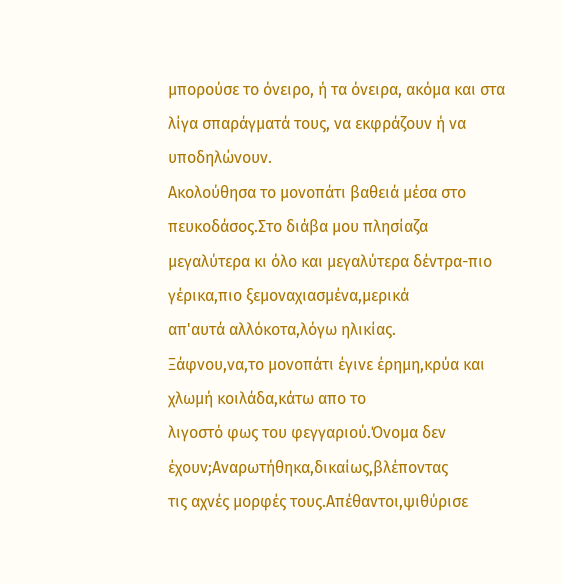μπορούσε το όνειρο, ή τα όνειρα, ακόμα και στα λίγα σπαράγματά τους, να εκφράζουν ή να
υποδηλώνουν.
Ακολούθησα το μονοπάτι βαθειά μέσα στο πευκοδάσος.Στο διάβα μου πλησίαζα
μεγαλύτερα κι όλο και μεγαλύτερα δέντρα-πιο γέρικα,πιο ξεμοναχιασμένα,μερικά
απ'αυτά αλλόκοτα,λόγω ηλικίας.
Ξάφνου,να,το μονοπάτι έγινε έρημη,κρύα και χλωμή κοιλάδα,κάτω απο το
λιγοστό φως του φεγγαριού.Όνομα δεν έχουν;Αναρωτήθηκα,δικαίως,βλέποντας
τις αχνές μορφές τους.Απέθαντοι,ψιθύρισε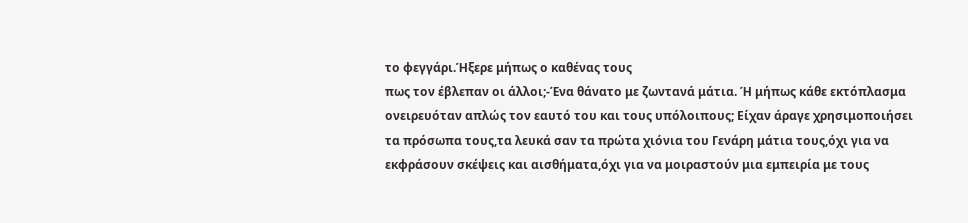το φεγγάρι.Ήξερε μήπως ο καθένας τους
πως τον έβλεπαν οι άλλοι;-Ένα θάνατο με ζωντανά μάτια. Ή μήπως κάθε εκτόπλασμα ονειρευόταν απλώς τον εαυτό του και τους υπόλοιπους; Είχαν άραγε χρησιμοποιήσει
τα πρόσωπα τους,τα λευκά σαν τα πρώτα χιόνια του Γενάρη μάτια τους,όχι για να
εκφράσουν σκέψεις και αισθήματα,όχι για να μοιραστούν μια εμπειρία με τους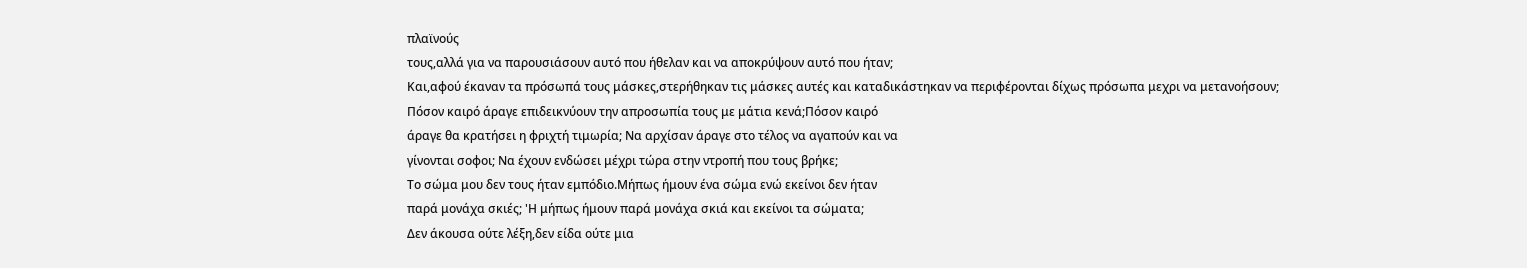πλαϊνούς
τους,αλλά για να παρουσιάσουν αυτό που ήθελαν και να αποκρύψουν αυτό που ήταν;
Και,αφού έκαναν τα πρόσωπά τους μάσκες,στερήθηκαν τις μάσκες αυτές και καταδικάστηκαν να περιφέρονται δίχως πρόσωπα μεχρι να μετανοήσουν;
Πόσον καιρό άραγε επιδεικνύουν την απροσωπία τους με μάτια κενά;Πόσον καιρό
άραγε θα κρατήσει η φριχτή τιμωρία; Να αρχίσαν άραγε στο τέλος να αγαπούν και να
γίνονται σοφοι; Να έχουν ενδώσει μέχρι τώρα στην ντροπή που τους βρήκε;
Το σώμα μου δεν τους ήταν εμπόδιο.Μήπως ήμουν ένα σώμα ενώ εκείνοι δεν ήταν
παρά μονάχα σκιές; 'Η μήπως ήμουν παρά μονάχα σκιά και εκείνοι τα σώματα;
Δεν άκουσα ούτε λέξη,δεν είδα ούτε μια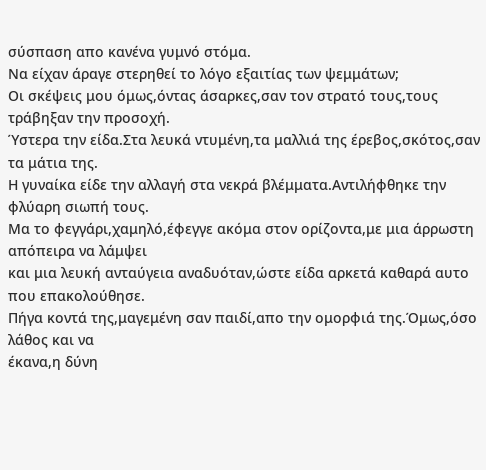σύσπαση απο κανένα γυμνό στόμα.
Να είχαν άραγε στερηθεί το λόγο εξαιτίας των ψεμμάτων;
Οι σκέψεις μου όμως,όντας άσαρκες,σαν τον στρατό τους,τους τράβηξαν την προσοχή.
Ύστερα την είδα.Στα λευκά ντυμένη,τα μαλλιά της έρεβος,σκότος,σαν τα μάτια της.
Η γυναίκα είδε την αλλαγή στα νεκρά βλέμματα.Αντιλήφθηκε την φλύαρη σιωπή τους.
Μα το φεγγάρι,χαμηλό,έφεγγε ακόμα στον ορίζοντα,με μια άρρωστη απόπειρα να λάμψει
και μια λευκή ανταύγεια αναδυόταν,ώστε είδα αρκετά καθαρά αυτο που επακολούθησε.
Πήγα κοντά της,μαγεμένη σαν παιδί,απο την ομορφιά της.Όμως,όσο λάθος και να
έκανα,η δύνη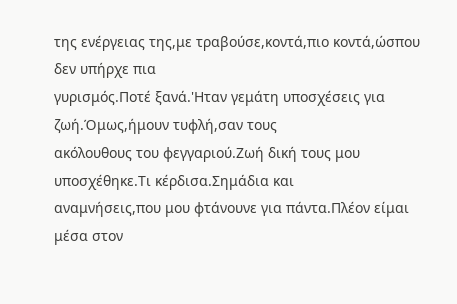της ενέργειας της,με τραβούσε,κοντά,πιο κοντά,ώσπου δεν υπήρχε πια
γυρισμός.Ποτέ ξανά.'Ηταν γεμάτη υποσχέσεις για ζωή.Όμως,ήμουν τυφλή,σαν τους
ακόλουθους του φεγγαριού.Ζωή δική τους μου υποσχέθηκε.Τι κέρδισα.Σημάδια και
αναμνήσεις,που μου φτάνουνε για πάντα.Πλέον είμαι μέσα στον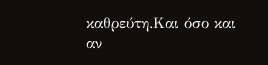καθρεύτη.Και όσο και
αν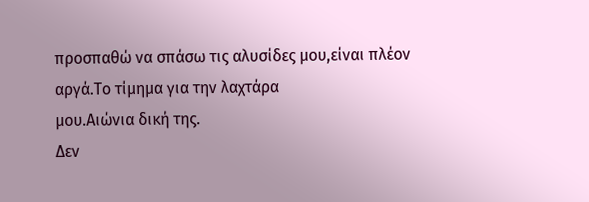προσπαθώ να σπάσω τις αλυσίδες μου,είναι πλέον αργά.Το τίμημα για την λαχτάρα
μου.Αιώνια δική της.
Δεν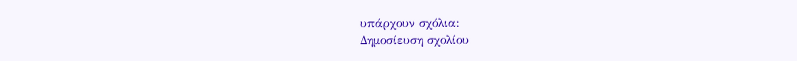υπάρχουν σχόλια:
Δημοσίευση σχολίου